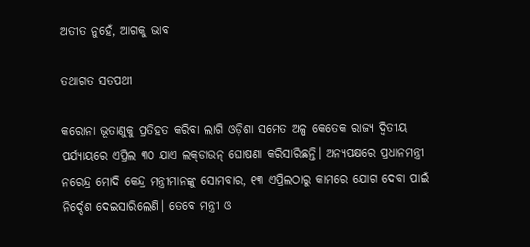ଅତୀତ ନୁହେଁ, ଆଗକୁ ଭାବ

ତଥାଗତ ସତପଥୀ

କରୋନା ଭୂତାଣୁକୁ ପ୍ରତିହତ କରିବା ଲାଗି ଓଡ଼ିଶା ସମେତ ଅଳ୍ପ କେତେକ ରାଜ୍ୟ ଦ୍ୱିତୀୟ ପର୍ଯ୍ୟାୟରେ ଏପ୍ରିଲ ୩୦ ଯାଏ ଲକ୍‌ଡାଉନ୍‌ ଘୋଷଣା କରିସାରିଛନ୍ତି। ଅନ୍ୟପକ୍ଷରେ ପ୍ରଧାନମନ୍ତ୍ରୀ ନରେନ୍ଦ୍ର ମୋଦି କେନ୍ଦ୍ର ମନ୍ତ୍ରୀମାନଙ୍କୁ ସୋମବାର, ୧୩ ଏପ୍ରିଲଠାରୁ କାମରେ ଯୋଗ ଦେବା ପାଇଁ ନିର୍ଦ୍ଦେଶ ଦେଇସାରିଲେଣି। ତେବେ ମନ୍ତ୍ରୀ ଓ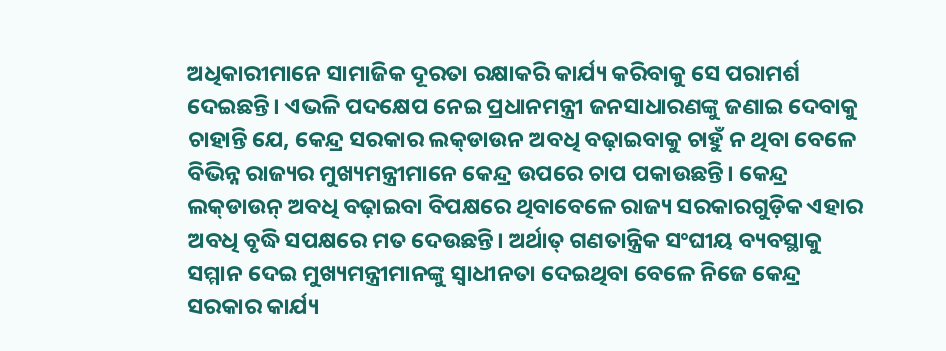ଅଧିକାରୀମାନେ ସାମାଜିକ ଦୂରତା ରକ୍ଷାକରି କାର୍ଯ୍ୟ କରିବାକୁ ସେ ପରାମର୍ଶ ଦେଇଛନ୍ତି। ଏଭଳି ପଦକ୍ଷେପ ନେଇ ପ୍ରଧାନମନ୍ତ୍ରୀ ଜନସାଧାରଣଙ୍କୁ ଜଣାଇ ଦେବାକୁ ଚାହାନ୍ତି ଯେ, କେନ୍ଦ୍ର ସରକାର ଲକ୍‌ଡାଉନ ଅବଧି ବଢ଼ାଇବାକୁ ଚାହୁଁ ନ ଥିବା ବେଳେ ବିଭିନ୍ନ ରାଜ୍ୟର ମୁଖ୍ୟମନ୍ତ୍ରୀମାନେ କେନ୍ଦ୍ର ଉପରେ ଚାପ ପକାଉଛନ୍ତି। କେନ୍ଦ୍ର ଲକ୍‌ଡାଉନ୍‌ ଅବଧି ବଢ଼ାଇବା ବିପକ୍ଷରେ ଥିବାବେଳେ ରାଜ୍ୟ ସରକାରଗୁଡ଼ିକ ଏହାର ଅବଧି ବୃଦ୍ଧି ସପକ୍ଷରେ ମତ ଦେଉଛନ୍ତି। ଅର୍ଥାତ୍‌ ଗଣତାନ୍ତ୍ରିକ ସଂଘୀୟ ବ୍ୟବସ୍ଥାକୁ ସମ୍ମାନ ଦେଇ ମୁଖ୍ୟମନ୍ତ୍ରୀମାନଙ୍କୁ ସ୍ବାଧୀନତା ଦେଇଥିବା ବେଳେ ନିଜେ କେନ୍ଦ୍ର ସରକାର କାର୍ଯ୍ୟ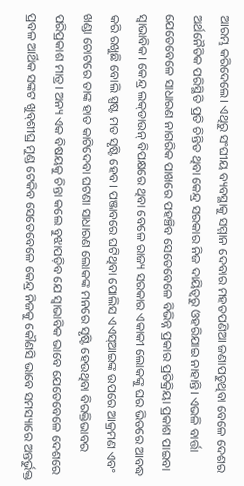ଆରମ୍ଭ କରିଦେଲେ। ଏଥିରୁ ସଂଘୀୟ ବ୍ୟବସ୍ଥାକୁ ସମ୍ମାନ ଦେବାର ମହତପଣିଆ ଜଣାପଡୁଥିବା ବେଳେ ଦେଶର ଅର୍ଥନୈତିକ ପରିସ୍ଥିତି ପ୍ରତି ଚିନ୍ତିତ ଥିବା କେନ୍ଦ୍ର ସରକାର ନିଜ ଦାୟିତ୍ୱରୁ ଓହରିଯାଇ ନାହାନ୍ତି। ଏଭଳି ବାର୍ତ୍ତା ଯେତେବେଳେ ସାଧାରଣ ନାଗରିକ ପାଖରେ ପହଞ୍ଚିବ ସେତେବେଳେ ବିଭିନ୍ନ ପ୍ରକାର ପ୍ରତିକ୍ରିୟା ପ୍ରକାଶ ପାଇବା ସ୍ବାଭାବିକ। କେନ୍ଦ୍ର ଲକ୍‌ଡାଉନ୍‌ ବିପକ୍ଷରେ ଥିବା ବେଳେ ରାଜ୍ୟ ସରକାର ଏକାକୀ ଲୋକଙ୍କୁ ଘର ଭିତରେ ଆବଦ୍ଧ କରି ରଖୁଛି ବୋଲି ସ୍ପଷ୍ଟ ମତ ସୃଷ୍ଟି ହେବ। ପଞ୍ଜାବରେ ଘଟିଥିବା ପୋଲିସ ଏଏସ୍‌ଆଇଙ୍କ ଉପରେ ଆକ୍ରମଣ ଏବଂ ଖଣ୍ଡା ଚୋଟରେ ତାଙ୍କ ହାତ କାଟିଦେବା ଘଟଣା ସାଧାରଣ ଲୋକଙ୍କ ମନରେ ସୃଷ୍ଟି ହେଉଥିବା ବିରକ୍ତିଭାବର ପରିପ୍ରକାଶ ମାତ୍ର। ଅନ୍ୟ ଏକ ବିଷୟକୁ ଚିନ୍ତା କଲେ ବୁଝାପଡ଼ିବ ଯେ ସ୍ବାଭାବିକ ଭାବେ ଯେତେବେଳେ ଦେଶରେ ପ୍ରବଳ ଆର୍ଥିକ ସଙ୍କଟ ଖୁବ୍‌ଶୀଘ୍ର ମୁଣ୍ଡ ଟେକିବ ସେତେବେଳେ କେନ୍ଦ୍ର ନିଜକୁ କୌଣସି ଭାବେ ସମସ୍ୟାରେ ଅନ୍ତର୍ଭୁକ୍ତ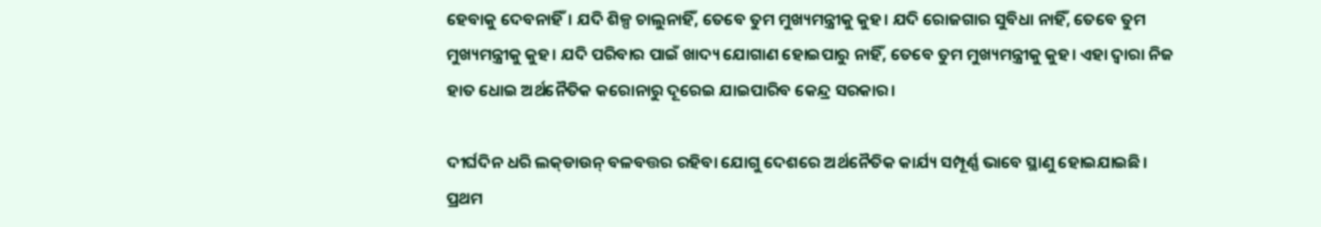ହେବାକୁ ଦେବନାହିଁ। ଯଦି ଶିଳ୍ପ ଚାଲୁନାହିଁ, ତେବେ ତୁମ ମୁଖ୍ୟମନ୍ତ୍ରୀକୁ କୁହ। ଯଦି ରୋଜଗାର ସୁବିଧା ନାହିଁ, ତେବେ ତୁମ ମୁଖ୍ୟମନ୍ତ୍ରୀକୁ କୁହ। ଯଦି ପରିବାର ପାଇଁ ଖାଦ୍ୟ ଯୋଗାଣ ହୋଇପାରୁ ନାହିଁ, ତେବେ ତୁମ ମୁଖ୍ୟମନ୍ତ୍ରୀକୁ କୁହ। ଏହା ଦ୍ୱାରା ନିଜ ହାତ ଧୋଇ ଅର୍ଥନୈତିକ କରୋନାରୁ ଦୂରେଇ ଯାଇପାରିବ କେନ୍ଦ୍ର ସରକାର।

ଦୀର୍ଘଦିନ ଧରି ଲକ୍‌ଡାଉନ୍‌ ବଳବତ୍ତର ରହିବା ଯୋଗୁ ଦେଶରେ ଅର୍ଥନୈତିକ କାର୍ଯ୍ୟ ସମ୍ପୂର୍ଣ୍ଣ ଭାବେ ସ୍ଥାଣୁ ହୋଇଯାଇଛି। ପ୍ରଥମ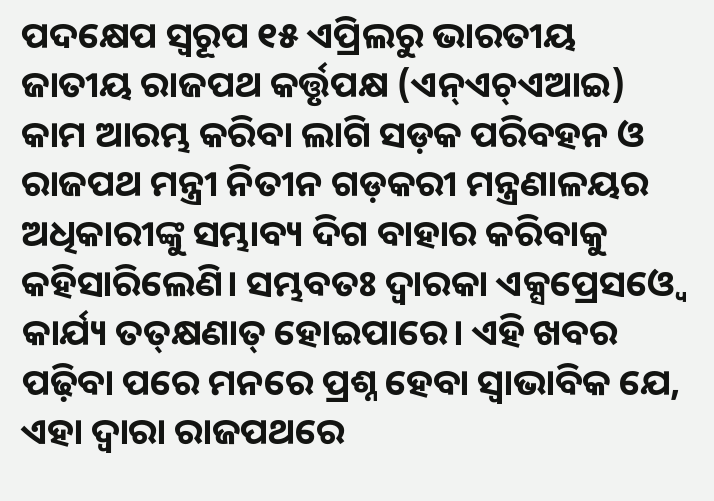ପଦକ୍ଷେପ ସ୍ବରୂପ ୧୫ ଏପ୍ରିଲରୁ ଭାରତୀୟ ଜାତୀୟ ରାଜପଥ କର୍ତ୍ତୃପକ୍ଷ (ଏନ୍‌ଏଚ୍‌ଏଆଇ) କାମ ଆରମ୍ଭ କରିବା ଲାଗି ସଡ଼କ ପରିବହନ ଓ ରାଜପଥ ମନ୍ତ୍ରୀ ନିତୀନ ଗଡ଼କରୀ ମନ୍ତ୍ରଣାଳୟର ଅଧିକାରୀଙ୍କୁ ସମ୍ଭାବ୍ୟ ଦିଗ ବାହାର କରିବାକୁ କହିସାରିଲେଣି। ସମ୍ଭବତଃ ଦ୍ୱାରକା ଏକ୍ସପ୍ରେସଓ୍ବେ କାର୍ଯ୍ୟ ତତ୍‌କ୍ଷଣାତ୍‌ ହୋଇପାରେ। ଏହି ଖବର ପଢ଼ିବା ପରେ ମନରେ ପ୍ରଶ୍ନ ହେବା ସ୍ବାଭାବିକ ଯେ, ଏହା ଦ୍ୱାରା ରାଜପଥରେ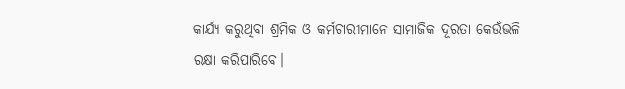କାର୍ଯ୍ୟ କରୁଥିବା ଶ୍ରମିକ ଓ କର୍ମଚାରୀମାନେ ସାମାଜିକ ଦୂରତା କେଉଁଭଳି ରକ୍ଷା କରିପାରିବେ।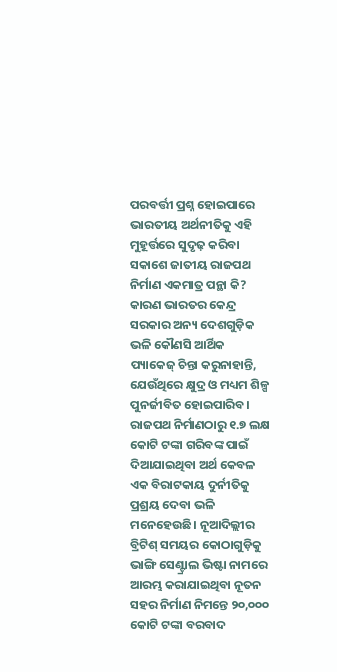ପରବର୍ତ୍ତୀ ପ୍ରଶ୍ନ ହୋଇପାରେ ଭାରତୀୟ ଅର୍ଥନୀତିକୁ ଏହି ମୁହୂର୍ତ୍ତରେ ସୁଦୃଢ଼ କରିବା ସକାଶେ ଜାତୀୟ ରାଜପଥ ନିର୍ମାଣ ଏକମାତ୍ର ପନ୍ଥା କି? କାରଣ ଭାରତର କେନ୍ଦ୍ର ସରକାର ଅନ୍ୟ ଦେଶଗୁଡ଼ିକ ଭଳି କୌଣସି ଆର୍ଥିକ ପ୍ୟାକେଜ୍‌ ଚିନ୍ତା କରୁନାହାନ୍ତି, ଯେଉଁଥିରେ କ୍ଷୁଦ୍ର ଓ ମଧ୍ୟମ ଶିଳ୍ପ ପୁନର୍ଜୀବିତ ହୋଇପାରିବ। ରାଜପଥ ନିର୍ମାଣଠାରୁ ୧.୭ ଲକ୍ଷ କୋଟି ଟଙ୍କା ଗରିବଙ୍କ ପାଇଁ ଦିଆଯାଇଥିବା ଅର୍ଥ କେବଳ ଏକ ବିରାଟକାୟ ଦୁର୍ନୀତିକୁ ପ୍ରଶ୍ରୟ ଦେବା ଭଳି ମନେହେଉଛି। ନୂଆଦିଲ୍ଲୀର ବ୍ରିଟିଶ୍‌ ସମୟର କୋଠାଗୁଡ଼ିକୁ ଭାଙ୍ଗି ସେଣ୍ଟ୍ରାଲ ଭିଷ୍ଟା ନାମରେ ଆରମ୍ଭ କରାଯାଇଥିବା ନୂତନ ସହର ନିର୍ମାଣ ନିମନ୍ତେ ୨୦,୦୦୦ କୋଟି ଟଙ୍କା ବରବାଦ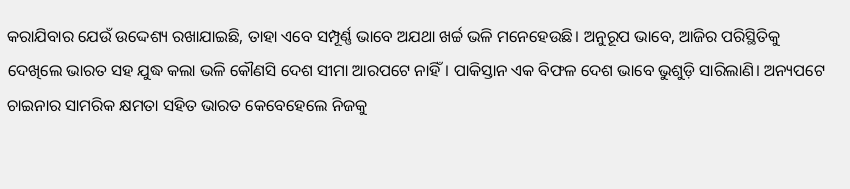କରାଯିବାର ଯେଉଁ ଉଦ୍ଦେଶ୍ୟ ରଖାଯାଇଛି, ତାହା ଏବେ ସମ୍ପୂର୍ଣ୍ଣ ଭାବେ ଅଯଥା ଖର୍ଚ୍ଚ ଭଳି ମନେହେଉଛି। ଅନୁରୂପ ଭାବେ, ଆଜିର ପରିସ୍ଥିତିକୁ ଦେଖିଲେ ଭାରତ ସହ ଯୁଦ୍ଧ କଲା ଭଳି କୌଣସି ଦେଶ ସୀମା ଆରପଟେ ନାହିଁ। ପାକିସ୍ତାନ ଏକ ବିଫଳ ଦେଶ ଭାବେ ଭୁଶୁଡ଼ି ସାରିଲାଣି। ଅନ୍ୟପଟେ ଚାଇନାର ସାମରିକ କ୍ଷମତା ସହିତ ଭାରତ କେବେହେଲେ ନିଜକୁ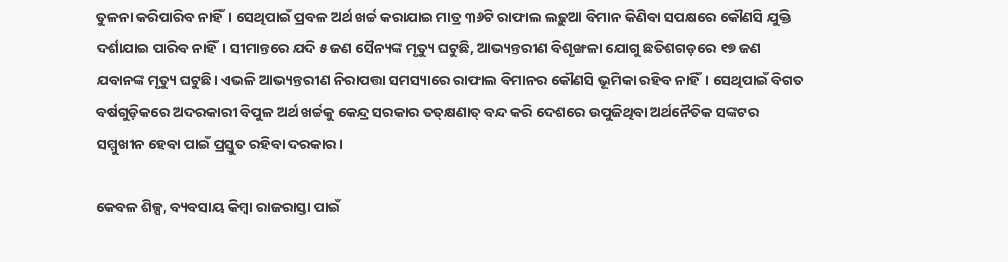ତୁଳନା କରିପାରିବ ନାହିଁ। ସେଥିପାଇଁ ପ୍ରବଳ ଅର୍ଥ ଖର୍ଚ୍ଚ କରାଯାଇ ମାତ୍ର ୩୬ଟି ରାଫାଲ ଲଢ଼ୁଆ ବିମାନ କିଣିବା ସପକ୍ଷରେ କୌଣସି ଯୁକ୍ତି ଦର୍ଶାଯାଇ ପାରିବ ନାହିଁ। ସୀମାନ୍ତରେ ଯଦି ୫ ଜଣ ସୈନ୍ୟଙ୍କ ମୃତ୍ୟୁ ଘଟୁଛି, ଆଭ୍ୟନ୍ତରୀଣ ବିଶୃଙ୍ଖଳା ଯୋଗୁ ଛତିଶଗଡ଼ରେ ୧୭ ଜଣ ଯବାନଙ୍କ ମୃତ୍ୟୁ ଘଟୁଛି। ଏଭଳି ଆଭ୍ୟନ୍ତରୀଣ ନିରାପତ୍ତା ସମସ୍ୟାରେ ରାଫାଲ ବିମାନର କୌଣସି ଭୂମିକା ରହିବ ନାହିଁ। ସେଥିପାଇଁ ବିଗତ ବର୍ଷଗୁଡ଼ିକରେ ଅଦରକାରୀ ବିପୁଳ ଅର୍ଥ ଖର୍ଚ୍ଚକୁ କେନ୍ଦ୍ର ସରକାର ତତ୍‌କ୍ଷଣାତ୍‌ ବନ୍ଦ କରି ଦେଶରେ ଉପୁଜିଥିବା ଅର୍ଥନୈତିକ ସଙ୍କଟର ସମ୍ମୁଖୀନ ହେବା ପାଇଁ ପ୍ରସ୍ତୁତ ରହିବା ଦରକାର।

କେବଳ ଶିଳ୍ପ, ବ୍ୟବସାୟ କିମ୍ବା ରାଜରାସ୍ତା ପାଇଁ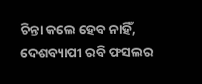ଚିନ୍ତା କଲେ ହେବ ନାହିଁ, ଦେଶବ୍ୟାପୀ ରବି ଫସଲର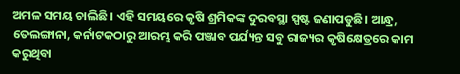ଅମଳ ସମୟ ଚାଲିଛି। ଏହି ସମୟରେ କୃଷି ଶ୍ରମିକଙ୍କ ଦୁରବସ୍ଥା ସ୍ପଷ୍ଟ ଜଣାପଡୁଛି। ଆନ୍ଧ୍ର, ତେଲଙ୍ଗାନା, କର୍ନାଟକଠାରୁ ଆରମ୍ଭ କରି ପଞ୍ଜାବ ପର୍ଯ୍ୟନ୍ତ ସବୁ ରାଜ୍ୟର କୃଷିକ୍ଷେତ୍ରରେ କାମ କରୁଥିବା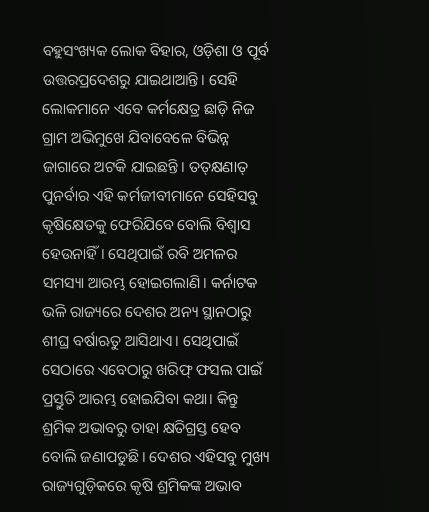ବହୁସଂଖ୍ୟକ ଲୋକ ବିହାର, ଓଡ଼ିଶା ଓ ପୂର୍ବ ଉତ୍ତରପ୍ରଦେଶରୁ ଯାଇଥାଆନ୍ତି। ସେହି ଲୋକମାନେ ଏବେ କର୍ମକ୍ଷେତ୍ର ଛାଡ଼ି ନିଜ ଗ୍ରାମ ଅଭିମୁଖେ ଯିବାବେଳେ ବିଭିନ୍ନ ଜାଗାରେ ଅଟକି ଯାଇଛନ୍ତି। ତତ୍‌କ୍ଷଣାତ୍‌ ପୁନର୍ବାର ଏହି କର୍ମଜୀବୀମାନେ ସେହିସବୁ କୃଷିକ୍ଷେତକୁ ଫେରିଯିବେ ବୋଲି ବିଶ୍ୱାସ ହେଉନାହିଁ। ସେଥିପାଇଁ ରବି ଅମଳର ସମସ୍ୟା ଆରମ୍ଭ ହୋଇଗଲାଣି। କର୍ନାଟକ ଭଳି ରାଜ୍ୟରେ ଦେଶର ଅନ୍ୟ ସ୍ଥାନଠାରୁ ଶୀଘ୍ର ବର୍ଷାଋତୁ ଆସିଥାଏ। ସେଥିପାଇଁ ସେଠାରେ ଏବେଠାରୁ ଖରିଫ୍‌ ଫସଲ ପାଇଁ ପ୍ରସ୍ତୁତି ଆରମ୍ଭ ହୋଇଯିବା କଥା। କିନ୍ତୁ ଶ୍ରମିକ ଅଭାବରୁ ତାହା କ୍ଷତିଗ୍ରସ୍ତ ହେବ ବୋଲି ଜଣାପଡୁଛି। ଦେଶର ଏହିସବୁ ମୁଖ୍ୟ ରାଜ୍ୟଗୁଡ଼ିକରେ କୃଷି ଶ୍ରମିକଙ୍କ ଅଭାବ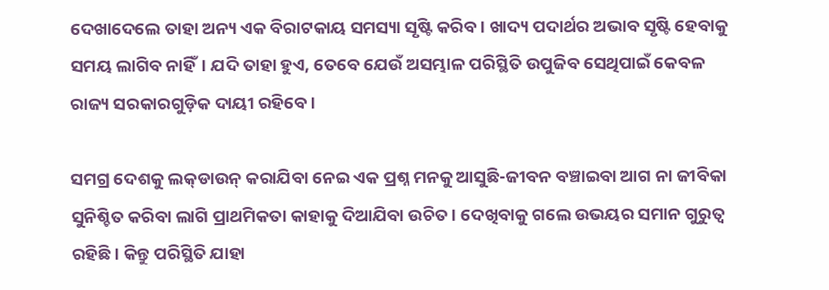ଦେଖାଦେଲେ ତାହା ଅନ୍ୟ ଏକ ବିରାଟକାୟ ସମସ୍ୟା ସୃଷ୍ଟି କରିବ। ଖାଦ୍ୟ ପଦାର୍ଥର ଅଭାବ ସୃଷ୍ଟି ହେବାକୁ ସମୟ ଲାଗିବ ନାହିଁ। ଯଦି ତାହା ହୁଏ, ତେବେ ଯେଉଁ ଅସମ୍ଭାଳ ପରିସ୍ଥିତି ଉପୁଜିବ ସେଥିପାଇଁ କେବଳ ରାଜ୍ୟ ସରକାରଗୁଡ଼ିକ ଦାୟୀ ରହିବେ।

ସମଗ୍ର ଦେଶକୁ ଲକ୍‌ଡାଉନ୍‌ କରାଯିବା ନେଇ ଏକ ପ୍ରଶ୍ନ ମନକୁ ଆସୁଛି-ଜୀବନ ବଞ୍ଚାଇବା ଆଗ ନା ଜୀବିକା ସୁନିଶ୍ଚିତ କରିବା ଲାଗି ପ୍ରାଥମିକତା କାହାକୁ ଦିଆଯିବା ଉଚିତ। ଦେଖିବାକୁ ଗଲେ ଉଭୟର ସମାନ ଗୁରୁତ୍ୱ ରହିଛି। କିନ୍ତୁ ପରିସ୍ଥିତି ଯାହା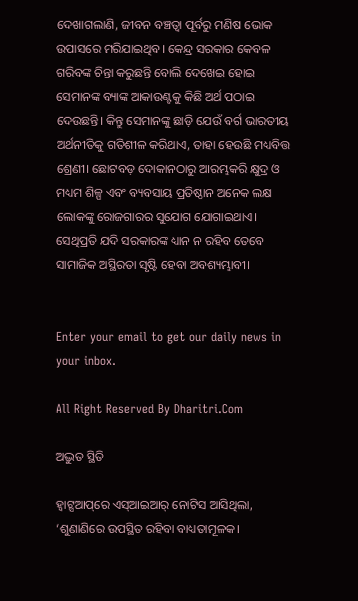ଦେଖାଗଲାଣି, ଜୀବନ ବଞ୍ଚତ୍ବା ପୂର୍ବରୁ ମଣିଷ ଭୋକ ଉପାସରେ ମରିଯାଇଥିବ। କେନ୍ଦ୍ର ସରକାର କେବଳ ଗରିବଙ୍କ ଚିନ୍ତା କରୁଛନ୍ତି ବୋଲି ଦେଖେଇ ହୋଇ ସେମାନଙ୍କ ବ୍ୟାଙ୍କ ଆକାଉଣ୍ଟକୁ କିଛି ଅର୍ଥ ପଠାଇ ଦେଉଛନ୍ତି। କିନ୍ତୁ ସେମାନଙ୍କୁ ଛାଡ଼ି ଯେଉଁ ବର୍ଗ ଭାରତୀୟ ଅର୍ଥନୀତିକୁ ଗତିଶୀଳ କରିଥାଏ, ତାହା ହେଉଛି ମଧ୍ୟବିତ୍ତ ଶ୍ରେଣୀ। ଛୋଟବଡ଼ ଦୋକାନଠାରୁ ଆରମ୍ଭକରି କ୍ଷୁଦ୍ର ଓ ମଧ୍ୟମ ଶିଳ୍ପ ଏବଂ ବ୍ୟବସାୟ ପ୍ରତିଷ୍ଠାନ ଅନେକ ଲକ୍ଷ ଲୋକଙ୍କୁ ରୋଜଗାରର ସୁଯୋଗ ଯୋଗାଇଥାଏ। ସେଥିପ୍ରତି ଯଦି ସରକାରଙ୍କ ଧ୍ୟାନ ନ ରହିବ ତେବେ ସାମାଜିକ ଅସ୍ଥିରତା ସୃଷ୍ଟି ହେବା ଅବଶ୍ୟମ୍ଭାବୀ।


Enter your email to get our daily news in your inbox.

All Right Reserved By Dharitri.Com

ଅଦ୍ଭୁତ ସ୍ଥିତି

ହ୍ୱାଟ୍ସଆପ୍‌ରେ ଏସ୍‌ଆଇଆର୍‌ ନୋଟିସ ଆସିଥିଲା, ‘ଶୁଣାଣିରେ ଉପସ୍ଥିତ ରହିବା ବାଧ୍ୟତାମୂଳକ।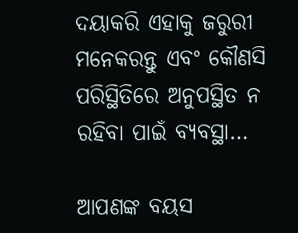ଦୟାକରି ଏହାକୁ ଜରୁରୀ ମନେକରନ୍ତୁ ଏବଂ କୌଣସି ପରିସ୍ଥିତିରେ ଅନୁପସ୍ଥିତ ନ ରହିବା ପାଇଁ ବ୍ୟବସ୍ଥା…

ଆପଣଙ୍କ ବୟସ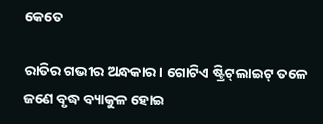କେତେ

ରାତିର ଗଭୀର ଅନ୍ଧକାର। ଗୋଟିଏ ଷ୍ଟ୍ରିଟ୍‌ଲାଇଟ୍‌ ତଳେ ଜଣେ ବୃଦ୍ଧ ବ୍ୟାକୁଳ ହୋଇ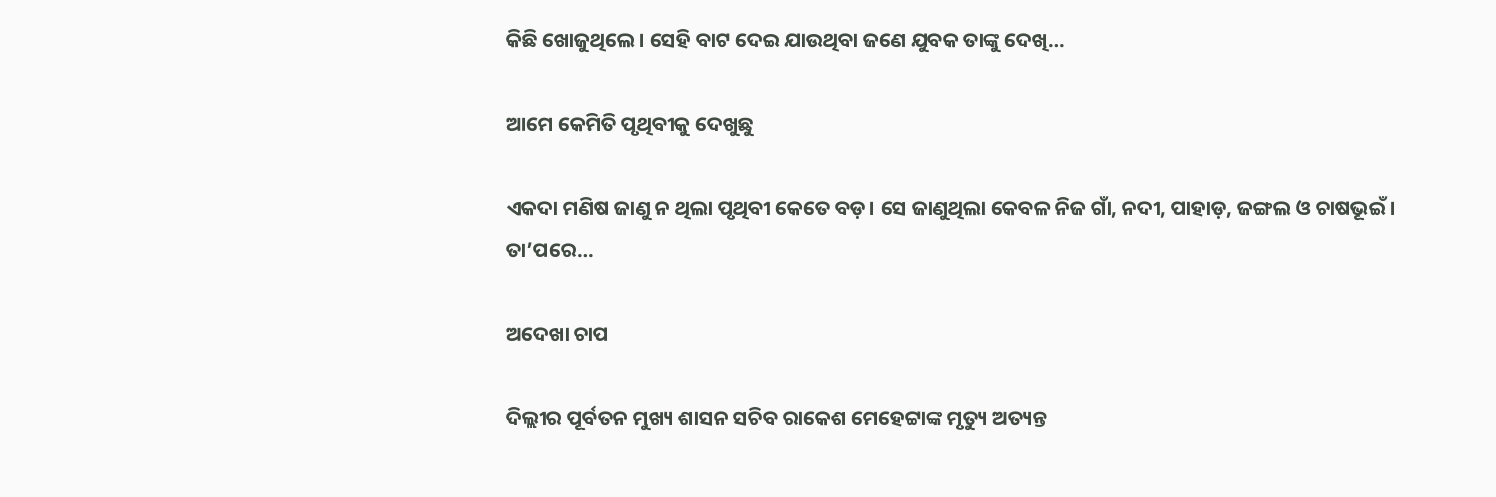କିଛି ଖୋଜୁଥିଲେ। ସେହି ବାଟ ଦେଇ ଯାଉଥିବା ଜଣେ ଯୁବକ ତାଙ୍କୁ ଦେଖି…

ଆମେ କେମିତି ପୃଥିବୀକୁ ଦେଖୁଛୁ

ଏକଦା ମଣିଷ ଜାଣୁ ନ ଥିଲା ପୃଥିବୀ କେତେ ବଡ଼। ସେ ଜାଣୁଥିଲା କେବଳ ନିଜ ଗାଁ, ନଦୀ, ପାହାଡ଼, ଜଙ୍ଗଲ ଓ ଚାଷଭୂଇଁ । ତା’ପରେ…

ଅଦେଖା ଚାପ

ଦିଲ୍ଲୀର ପୂର୍ବତନ ମୁଖ୍ୟ ଶାସନ ସଚିବ ରାକେଶ ମେହେଟ୍ଟାଙ୍କ ମୃତ୍ୟୁ ଅତ୍ୟନ୍ତ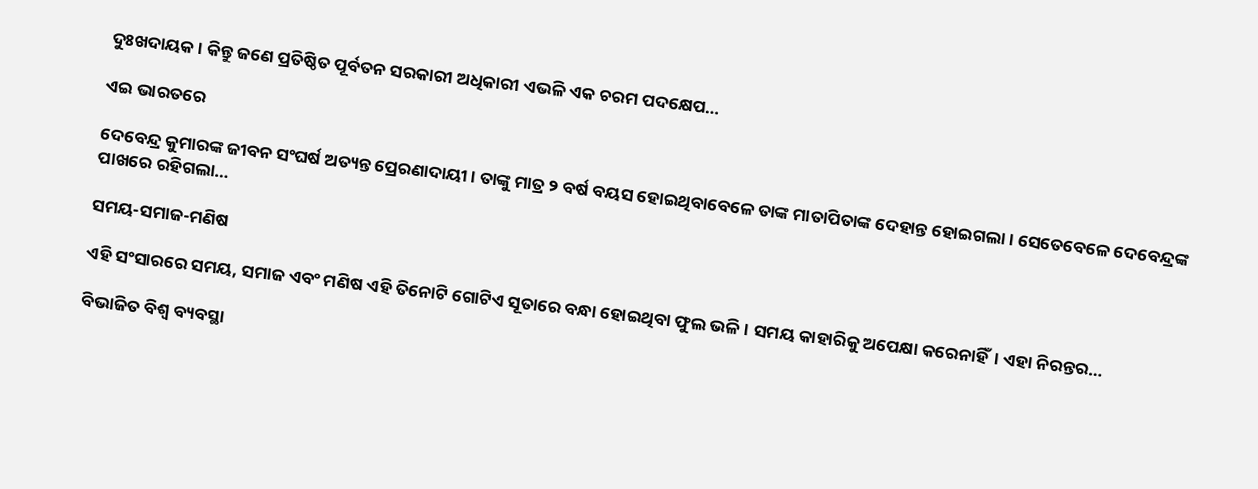ଦୁଃଖଦାୟକ। କିନ୍ତୁ ଜଣେ ପ୍ରତିଷ୍ଠିତ ପୂର୍ବତନ ସରକାରୀ ଅଧିକାରୀ ଏଭଳି ଏକ ଚରମ ପଦକ୍ଷେପ…

ଏଇ ଭାରତରେ

ଦେବେନ୍ଦ୍ର କୁମାରଙ୍କ ଜୀବନ ସଂଘର୍ଷ ଅତ୍ୟନ୍ତ ପ୍ରେରଣାଦାୟୀ। ତାଙ୍କୁ ମାତ୍ର ୨ ବର୍ଷ ବୟସ ହୋଇଥିବାବେଳେ ତାଙ୍କ ମାତାପିତାଙ୍କ ଦେହାନ୍ତ ହୋଇଗଲା। ସେତେବେଳେ ଦେବେନ୍ଦ୍ରଙ୍କ ପାଖରେ ରହିଗଲା…

ସମୟ-ସମାଜ-ମଣିଷ

ଏହି ସଂସାରରେ ସମୟ, ସମାଜ ଏବଂ ମଣିଷ ଏହି ତିନୋଟି ଗୋଟିଏ ସୂତାରେ ବନ୍ଧା ହୋଇଥିବା ଫୁଲ ଭଳି। ସମୟ କାହାରିକୁ ଅପେକ୍ଷା କରେନାହିଁ। ଏହା ନିରନ୍ତର…

ବିଭାଜିତ ବିଶ୍ୱ ବ୍ୟବସ୍ଥା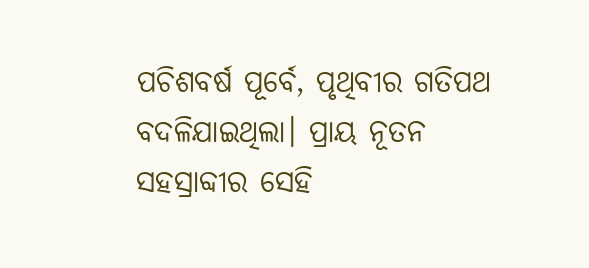ପଚିଶବର୍ଷ ପୂର୍ବେ, ପୃଥିବୀର ଗତିପଥ ବଦଳିଯାଇଥିଲା। ପ୍ରାୟ ନୂତନ ସହସ୍ରାବ୍ଦୀର ସେହି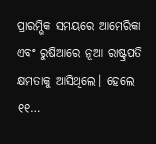ପ୍ରାରମ୍ଭିକ ସମୟରେ ଆମେରିକା ଏବଂ ରୁଷିଆରେ ନୂଆ ରାଷ୍ଟ୍ରପତି କ୍ଷମତାକୁ ଆସିଥିଲେ। ହେଲେ ୧୧…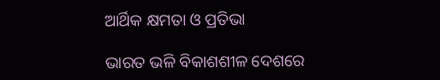ଆର୍ଥିକ କ୍ଷମତା ଓ ପ୍ରତିଭା

ଭାରତ ଭଳି ବିକାଶଶୀଳ ଦେଶରେ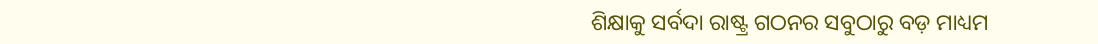ଶିକ୍ଷାକୁ ସର୍ବଦା ରାଷ୍ଟ୍ର ଗଠନର ସବୁଠାରୁ ବଡ଼ ମାଧ୍ୟମ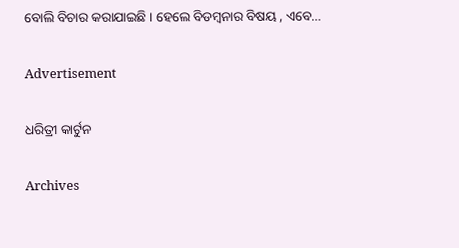ବୋଲି ବିଚାର କରାଯାଇଛି । ହେଲେ ବିଡମ୍ବନାର ବିଷୟ , ଏବେ…

Advertisement

ଧରିତ୍ରୀ କାର୍ଟୁନ

Archives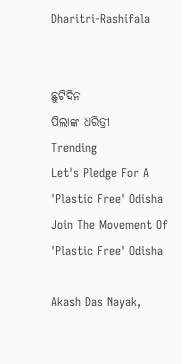Dharitri-Rashifala


ଛୁଟିଦିନ
ପିଲାଙ୍କ ଧରିତ୍ରୀ
Trending
Let's Pledge For A 'Plastic Free' Odisha Join The Movement Of 'Plastic Free' Odisha

Akash Das Nayak,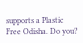supports a Plastic Free Odisha. Do you?